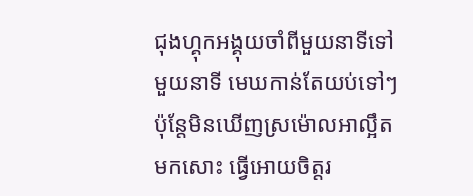ជុងហ្គុកអង្គុយចាំពីមួយនាទីទៅមួយនាទី មេឃកាន់តែយប់ទៅៗ ប៉ុន្តែមិនឃើញស្រម៉ោលអាល្អឹតមកសោះ ធ្វើអោយចិត្តរ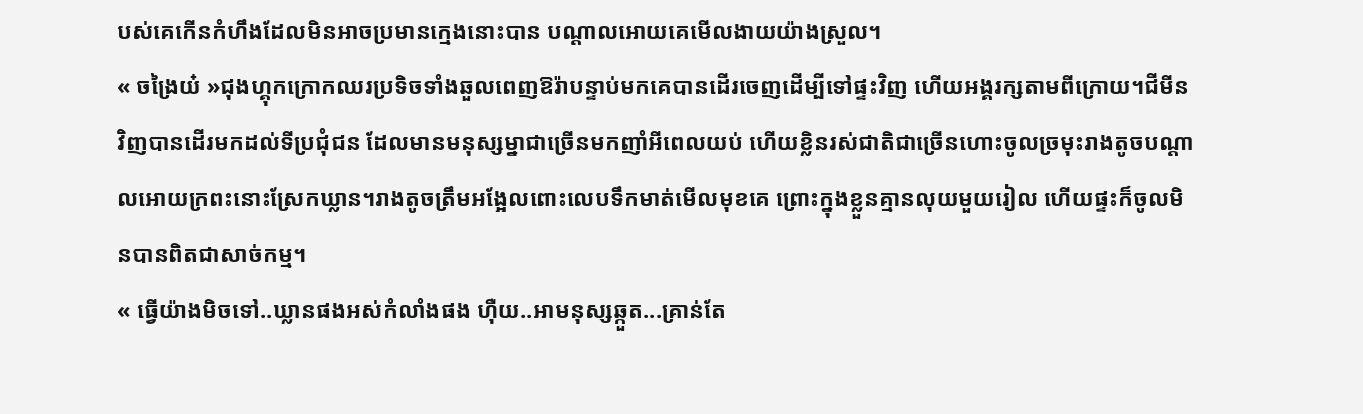បស់គេកើនកំហឹងដែលមិនអាចប្រមានក្មេងនោះបាន បណ្ដាលអោយគេមើលងាយយ៉ាងស្រួល។
« ចង្រៃយ៎ »ជុងហ្គុកក្រោកឈរប្រទិចទាំងឆួលពេញឱរ៉ាបន្ទាប់មកគេបានដើរចេញដើម្បីទៅផ្ទះវិញ ហើយអង្គរក្សតាមពីក្រោយ។ជីមីនវិញបានដើរមកដល់ទីប្រជុំជន ដែលមានមនុស្សម្នាជាច្រើនមកញាំអីពេលយប់ ហើយខ្លិនរស់ជាតិជាច្រើនហោះចូលច្រមុះរាងតូចបណ្ដាលអោយក្រពះនោះស្រែកឃ្លាន។រាងតូចត្រឹមអង្អែលពោះលេបទឹកមាត់មើលមុខគេ ព្រោះក្នុងខ្លួនគ្មានលុយមួយរៀល ហើយផ្ទះក៏ចូលមិនបានពិតជាសាច់កម្ម។
« ធ្វើយ៉ាងមិចទៅ..ឃ្លានផងអស់កំលាំងផង ហុឺយ..អាមនុស្សឆ្កួត...គ្រាន់តែ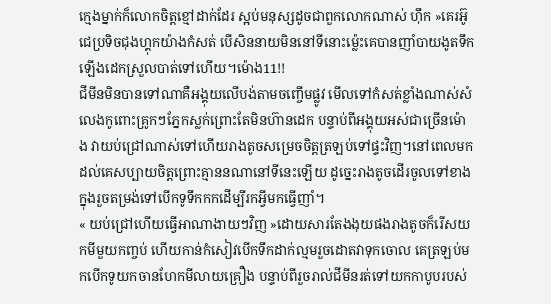ក្មេងម្នាក់ក៏លោកចិត្តខ្មៅដាក់ដែរ ស្អប់មនុស្សដូចជាពួកលោកណាស់ ហុឹក »គេរអ៊ូជេប្រទិចជុងហ្គុកយ៉ាងកំសត់ បើសិននាយមិននៅទីនោះម្ល៉េះគេបានញាំបាយងូតទឹកឡើងដេកស្រួលបាត់ទៅហើយ។ម៉ោង11!!
ជីមីនមិនបានទៅណាគឺអង្គុយលើបង់តាមចញ្ចើមផ្លូវ មើលទៅកំសត់ខ្លាំងណាស់សំលេងកូពោះគ្រូកៗភ្នែកស្លក់ព្រោះតែមិនហ៊ានដេក បន្ទាប់ពីអង្គុយអស់ជាច្រើនម៉ោង វាយប់ជ្រៅណាស់ទៅហើយរាងតូចសម្រេចចិត្តត្រឡប់ទៅផ្ទះវិញ។នៅពេលមកដល់គេសប្បាយចិត្តព្រោះគ្មាននណានៅទីនេះឡើយ ដូច្នេះរាងតូចដើរចូលទៅខាងក្នុងរួចតម្រង់ទៅបើកទូទឹកកកដើម្បីរកអ្វីមកធ្វើញាំ។
« យប់ជ្រៅហើយធ្វើអាណាងាយៗវិញ »ដោយសារតែងងុយផងរាងតូចក៏រើសយកមីមួយកញ្ចប់ ហើយកាន់កំសៀវបើកទឹកដាក់ល្មមរួចដោតវាទុកចោល គេត្រឡប់មកបើកទូយកចានហែកមីលាយគ្រឿង បន្ទាប់ពីរួចរាល់ជីមីនរត់ទៅយកកាបូបរបស់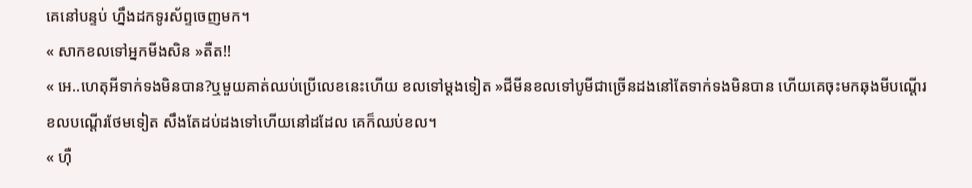គេនៅបន្ទប់ ហ្នឹងដកទូរស័ព្ទចេញមក។
« សាកខលទៅអ្នកមីងសិន »តឺត!!
« អេ..ហេតុអីទាក់ទងមិនបាន?ឬមួយគាត់ឈប់ប្រើលេខនេះហើយ ខលទៅម្ដងទៀត »ជីមីនខលទៅបូមីជាច្រើនដងនៅតែទាក់ទងមិនបាន ហើយគេចុះមកឆុងមីបណ្ដើរខលបណ្ដើរថែមទៀត សឹងតែដប់ដងទៅហើយនៅដដែល គេក៏ឈប់ខល។
« ហុឺ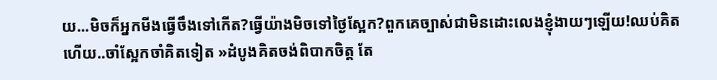យ...មិចក៏អ្នកមីងធ្វើចឹងទៅកើត?ធ្វើយ៉ាងមិចទៅថ្ងៃស្អែក?ពួកគេច្បាស់ជាមិនដោះលេងខ្ញុំងាយៗឡើយ!ឈប់គិតហើយ..ចាំស្អែកចាំគិតទៀត »ដំបូងគិតចង់ពិបាកចិត្ត តែ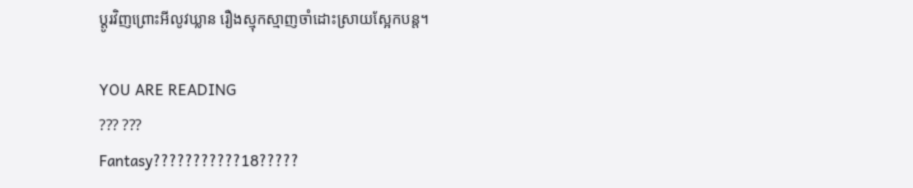ប្ដូរវិញព្រោះអីលូវឃ្លាន រឿងស្មុកស្មាញចាំដោះស្រាយស្អែកបន្ត។

YOU ARE READING
??? ???
Fantasy???????????18?????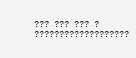??? ??? ??? ? ???????????????????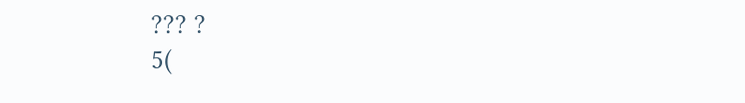??? ?
5(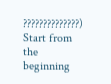??????????????)
Start from the beginning